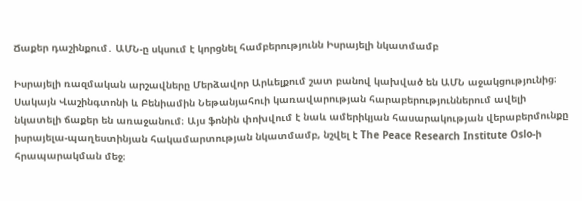Ճաքեր դաշինքում․ ԱՄՆ-ը սկսում է կորցնել համբերությունն Իսրայելի նկատմամբ

Իսրայելի ռազմական արշավները Մերձավոր Արևելքում շատ բանով կախված են ԱՄՆ աջակցությունից։ Սակայն Վաշինգտոնի և Բենիամին Նեթանյահուի կառավարության հարաբերություններում ավելի նկատելի ճաքեր են առաջանում։ Այս ֆոնին փոխվում է նաև ամերիկյան հասարակության վերաբերմունքը իսրայելա-պաղեստինյան հակամարտության նկատմամբ, նշվել է The Peace Research Institute Oslo-ի հրապարակման մեջ։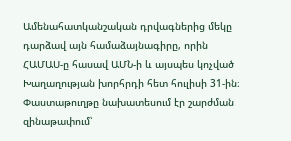Ամենահատկանշական դրվագներից մեկը դարձավ այն համաձայնագիրը, որին ՀԱՄԱՍ-ը հասավ ԱՄՆ-ի և այսպես կոչված Խաղաղության խորհրդի հետ հուլիսի 31-ին։ Փաստաթուղթը նախատեսում էր շարժման զինաթափում՝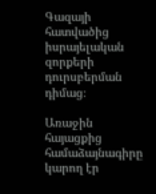Գազայի հատվածից իսրայելական զորքերի դուրսբերման դիմաց։

Առաջին հայացքից համաձայնագիրը կարող էր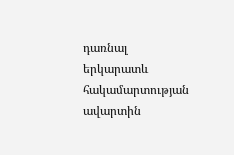դառնալ երկարատև հակամարտության ավարտին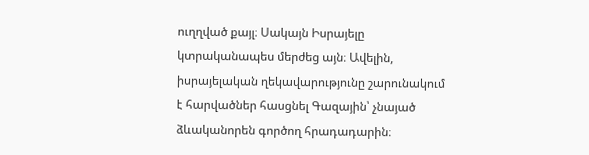ուղղված քայլ։ Սակայն Իսրայելը կտրականապես մերժեց այն։ Ավելին, իսրայելական ղեկավարությունը շարունակում է հարվածներ հասցնել Գազային՝ չնայած ձևականորեն գործող հրադադարին։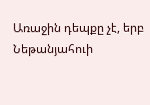Առաջին դեպքը չէ, երբ Նեթանյահուի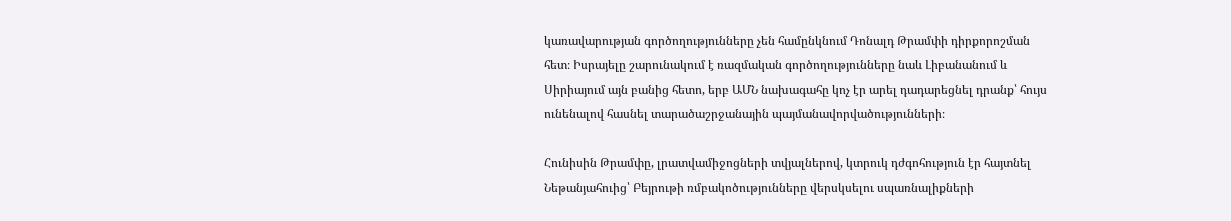կառավարության գործողությունները չեն համընկնում Դոնալդ Թրամփի դիրքորոշման հետ։ Իսրայելը շարունակում է ռազմական գործողությունները նաև Լիբանանում և Սիրիայում այն բանից հետո, երբ ԱՄՆ նախագահը կոչ էր արել դադարեցնել դրանք՝ հույս ունենալով հասնել տարածաշրջանային պայմանավորվածությունների։

Հունիսին Թրամփը, լրատվամիջոցների տվյալներով, կտրուկ դժգոհություն էր հայտնել Նեթանյահուից՝ Բեյրութի ռմբակոծությունները վերսկսելու սպառնալիքների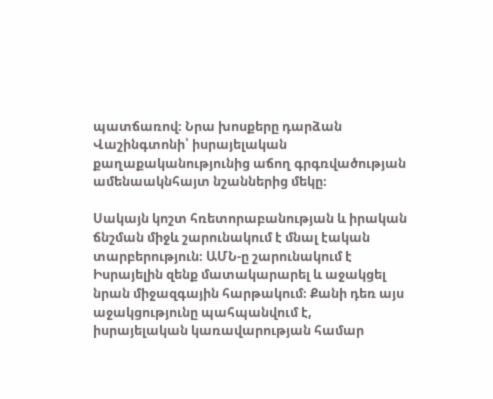պատճառով։ Նրա խոսքերը դարձան Վաշինգտոնի՝ իսրայելական քաղաքականությունից աճող գրգռվածության ամենաակնհայտ նշաններից մեկը։

Սակայն կոշտ հռետորաբանության և իրական ճնշման միջև շարունակում է մնալ էական տարբերություն։ ԱՄՆ-ը շարունակում է Իսրայելին զենք մատակարարել և աջակցել նրան միջազգային հարթակում։ Քանի դեռ այս աջակցությունը պահպանվում է, իսրայելական կառավարության համար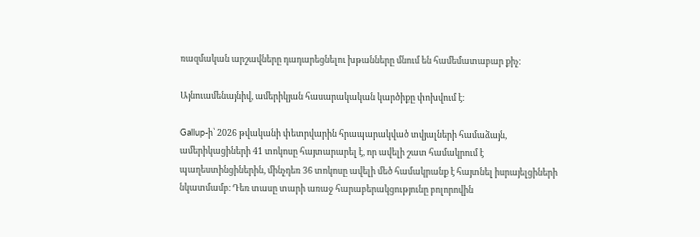ռազմական արշավները դադարեցնելու խթանները մնում են համեմատաբար քիչ։

Այնուամենայնիվ, ամերիկյան հասարակական կարծիքը փոխվում է։

Gallup-ի՝ 2026 թվականի փետրվարին հրապարակված տվյալների համաձայն, ամերիկացիների 41 տոկոսը հայտարարել է, որ ավելի շատ համակրում է պաղեստինցիներին, մինչդեռ 36 տոկոսը ավելի մեծ համակրանք է հայտնել իսրայելցիների նկատմամբ։ Դեռ տասը տարի առաջ հարաբերակցությունը բոլորովին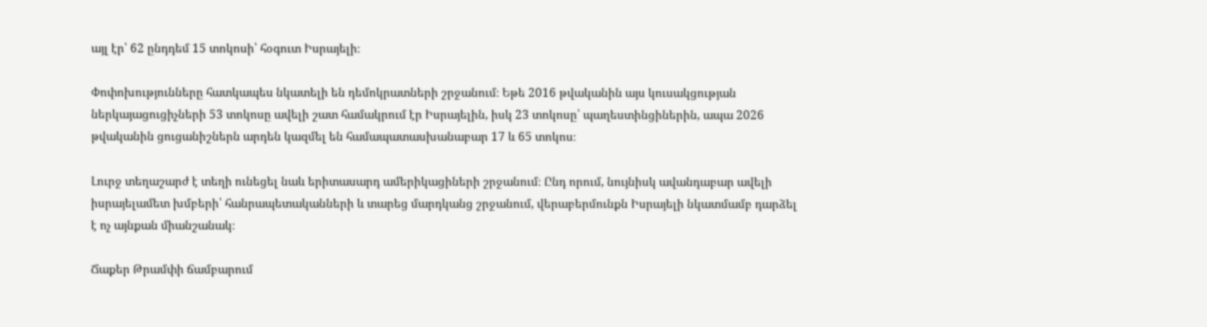այլ էր՝ 62 ընդդեմ 15 տոկոսի՝ հօգուտ Իսրայելի։

Փոփոխությունները հատկապես նկատելի են դեմոկրատների շրջանում։ Եթե 2016 թվականին այս կուսակցության ներկայացուցիչների 53 տոկոսը ավելի շատ համակրում էր Իսրայելին, իսկ 23 տոկոսը՝ պաղեստինցիներին, ապա 2026 թվականին ցուցանիշներն արդեն կազմել են համապատասխանաբար 17 և 65 տոկոս։

Լուրջ տեղաշարժ է տեղի ունեցել նաև երիտասարդ ամերիկացիների շրջանում։ Ընդ որում, նույնիսկ ավանդաբար ավելի իսրայելամետ խմբերի՝ հանրապետականների և տարեց մարդկանց շրջանում, վերաբերմունքն Իսրայելի նկատմամբ դարձել է ոչ այնքան միանշանակ։

Ճաքեր Թրամփի ճամբարում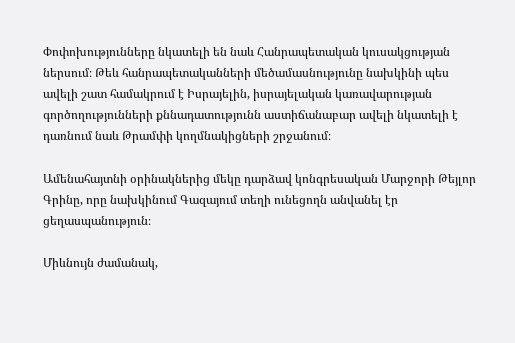Փոփոխությունները նկատելի են նաև Հանրապետական կուսակցության ներսում։ Թեև հանրապետականների մեծամասնությունը նախկինի պես ավելի շատ համակրում է Իսրայելին, իսրայելական կառավարության գործողությունների քննադատությունն աստիճանաբար ավելի նկատելի է դառնում նաև Թրամփի կողմնակիցների շրջանում։

Ամենահայտնի օրինակներից մեկը դարձավ կոնգրեսական Մարջորի Թեյլոր Գրինը, որը նախկինում Գազայում տեղի ունեցողն անվանել էր ցեղասպանություն։

Միևնույն ժամանակ,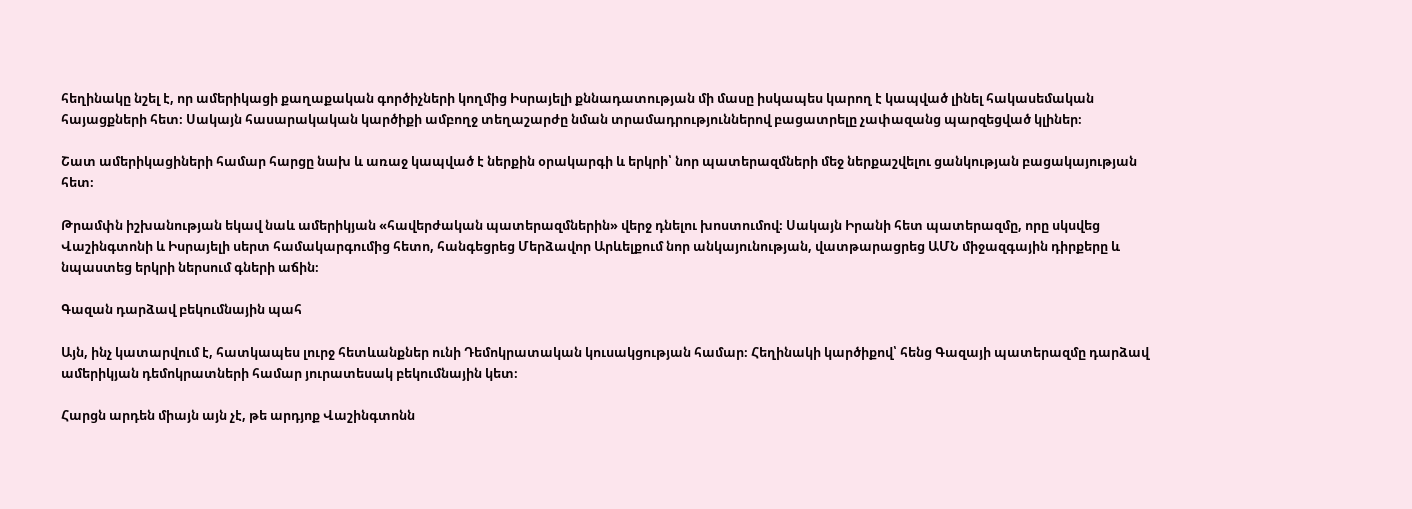հեղինակը նշել է, որ ամերիկացի քաղաքական գործիչների կողմից Իսրայելի քննադատության մի մասը իսկապես կարող է կապված լինել հակասեմական հայացքների հետ։ Սակայն հասարակական կարծիքի ամբողջ տեղաշարժը նման տրամադրություններով բացատրելը չափազանց պարզեցված կլիներ։

Շատ ամերիկացիների համար հարցը նախ և առաջ կապված է ներքին օրակարգի և երկրի՝ նոր պատերազմների մեջ ներքաշվելու ցանկության բացակայության հետ։

Թրամփն իշխանության եկավ նաև ամերիկյան «հավերժական պատերազմներին» վերջ դնելու խոստումով։ Սակայն Իրանի հետ պատերազմը, որը սկսվեց Վաշինգտոնի և Իսրայելի սերտ համակարգումից հետո, հանգեցրեց Մերձավոր Արևելքում նոր անկայունության, վատթարացրեց ԱՄՆ միջազգային դիրքերը և նպաստեց երկրի ներսում գների աճին։

Գազան դարձավ բեկումնային պահ

Այն, ինչ կատարվում է, հատկապես լուրջ հետևանքներ ունի Դեմոկրատական կուսակցության համար։ Հեղինակի կարծիքով՝ հենց Գազայի պատերազմը դարձավ ամերիկյան դեմոկրատների համար յուրատեսակ բեկումնային կետ։

Հարցն արդեն միայն այն չէ, թե արդյոք Վաշինգտոնն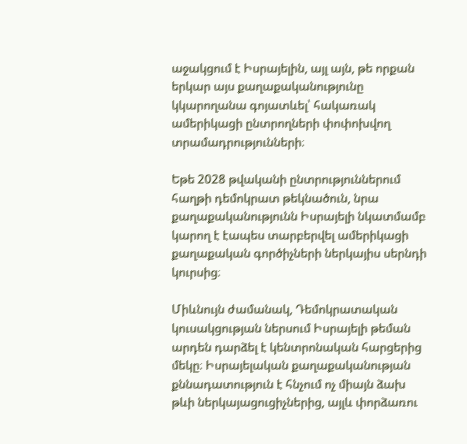աջակցում է Իսրայելին, այլ այն, թե որքան երկար այս քաղաքականությունը կկարողանա գոյատևել՝ հակառակ ամերիկացի ընտրողների փոփոխվող տրամադրությունների։

Եթե 2028 թվականի ընտրություններում հաղթի դեմոկրատ թեկնածուն, նրա քաղաքականությունն Իսրայելի նկատմամբ կարող է էապես տարբերվել ամերիկացի քաղաքական գործիչների ներկայիս սերնդի կուրսից։

Միևնույն ժամանակ, Դեմոկրատական կուսակցության ներսում Իսրայելի թեման արդեն դարձել է կենտրոնական հարցերից մեկը։ Իսրայելական քաղաքականության քննադատություն է հնչում ոչ միայն ձախ թևի ներկայացուցիչներից, այլև փորձառու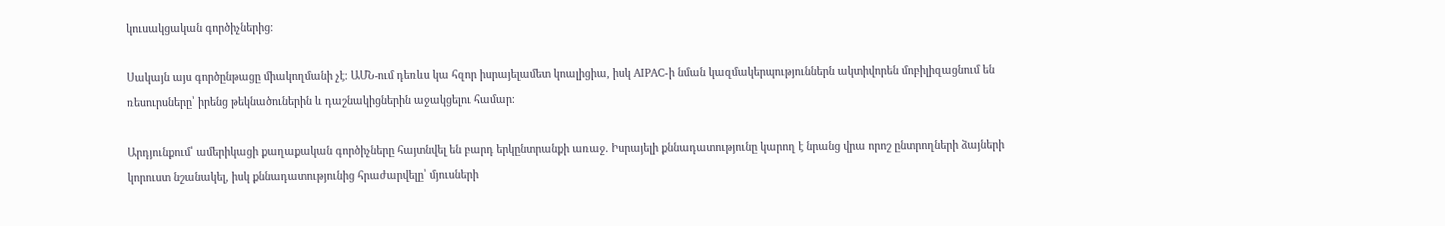կուսակցական գործիչներից։

Սակայն այս գործընթացը միակողմանի չէ։ ԱՄՆ-ում դեռևս կա հզոր իսրայելամետ կոալիցիա, իսկ AIPAC-ի նման կազմակերպություններն ակտիվորեն մոբիլիզացնում են ռեսուրսները՝ իրենց թեկնածուներին և դաշնակիցներին աջակցելու համար։

Արդյունքում՝ ամերիկացի քաղաքական գործիչները հայտնվել են բարդ երկընտրանքի առաջ․ Իսրայելի քննադատությունը կարող է նրանց վրա որոշ ընտրողների ձայների կորուստ նշանակել, իսկ քննադատությունից հրաժարվելը՝ մյուսների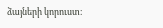ձայների կորուստ։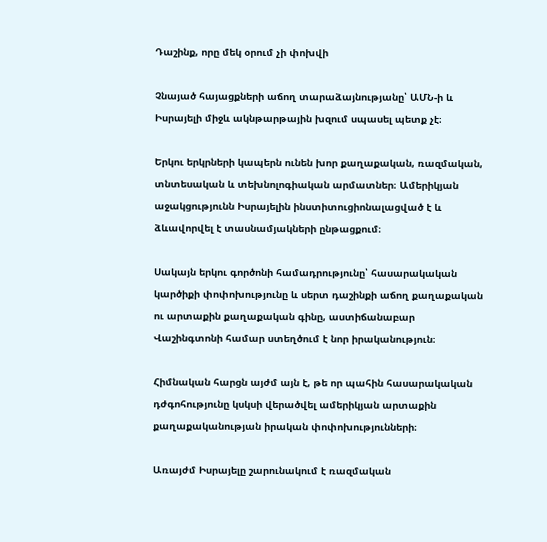Դաշինք, որը մեկ օրում չի փոխվի

Չնայած հայացքների աճող տարաձայնությանը՝ ԱՄՆ-ի և Իսրայելի միջև ակնթարթային խզում սպասել պետք չէ։

Երկու երկրների կապերն ունեն խոր քաղաքական, ռազմական, տնտեսական և տեխնոլոգիական արմատներ։ Ամերիկյան աջակցությունն Իսրայելին ինստիտուցիոնալացված է և ձևավորվել է տասնամյակների ընթացքում։

Սակայն երկու գործոնի համադրությունը՝ հասարակական կարծիքի փոփոխությունը և սերտ դաշինքի աճող քաղաքական ու արտաքին քաղաքական գինը, աստիճանաբար Վաշինգտոնի համար ստեղծում է նոր իրականություն։

Հիմնական հարցն այժմ այն է, թե որ պահին հասարակական դժգոհությունը կսկսի վերածվել ամերիկյան արտաքին քաղաքականության իրական փոփոխությունների։

Առայժմ Իսրայելը շարունակում է ռազմական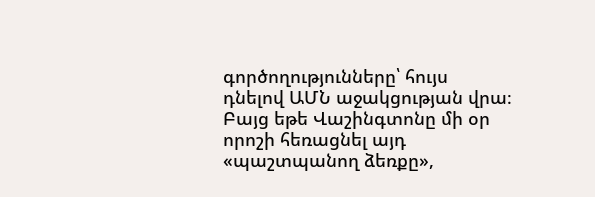գործողությունները՝ հույս դնելով ԱՄՆ աջակցության վրա։ Բայց եթե Վաշինգտոնը մի օր որոշի հեռացնել այդ «պաշտպանող ձեռքը»,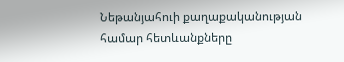Նեթանյահուի քաղաքականության համար հետևանքները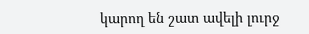կարող են շատ ավելի լուրջ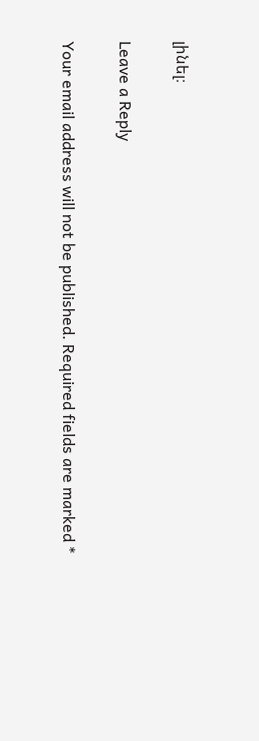լինել։

Leave a Reply

Your email address will not be published. Required fields are marked *